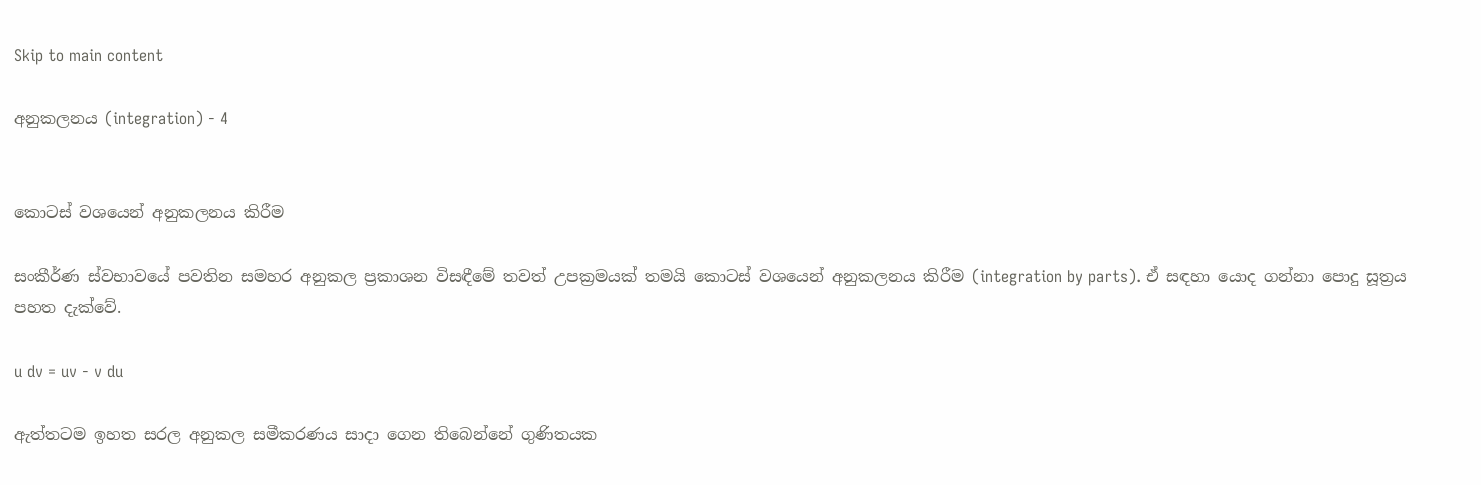Skip to main content

අනුකලනය (integration) - 4


කොටස් වශයෙන් අනුකලනය කිරීම

සංකීර්ණ ස්වභාවයේ පවතින සමහර අනුකල ප්‍රකාශන විසඳීමේ තවත් උපක්‍රමයක් තමයි කොටස් වශයෙන් අනුකලනය කිරීම (integration by parts). ඒ සඳහා යොද ගන්නා පොදු සූත්‍රය පහත දැක්වේ.

u dv = uv - v du

ඇත්තටම ඉහත සරල අනුකල සමීකරණය සාදා ගෙන තිබෙන්නේ ගුණිතයක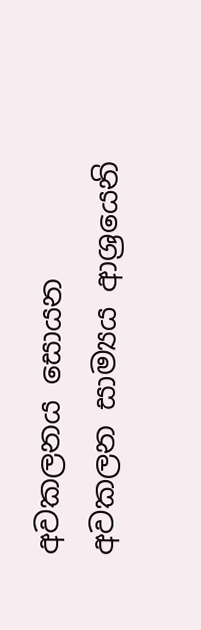අවකලනය සොයන අවකලන සාම්‍යය ආශ්‍රයෙනි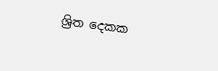ශ්‍රිත දෙකක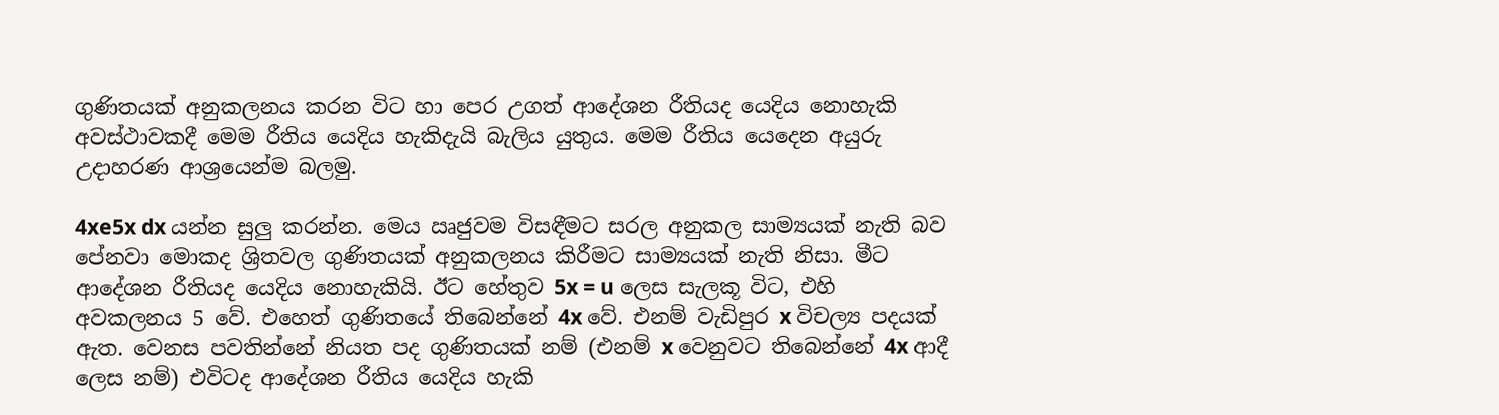ගුණිතයක් අනුකලනය කරන විට හා පෙර උගත් ආදේශන රීතියද යෙදිය නොහැකි අවස්ථාවකදී මෙම රීතිය යෙදිය හැකිදැයි බැලිය යුතුය. මෙම රීතිය යෙදෙන අයුරු උදාහරණ ආශ්‍රයෙන්ම බලමු.

4xe5x dx යන්න සුලු කරන්න. මෙය ඍජුවම විසඳීමට සරල අනුකල සාම්‍යයක් නැති බව පේනවා මොකද ශ්‍රිතවල ගුණිතයක් අනුකලනය කිරීමට සාම්‍යයක් නැති නිසා. මීට ආදේශන රීතියද යෙදිය නොහැකියි. ඊට හේතුව 5x = u ලෙස සැලකූ විට, එහි අවකලනය 5 වේ. එහෙත් ගුණිතයේ තිබෙන්නේ 4x වේ. එනම් වැඩිපුර x විචල්‍ය පදයක් ඇත. වෙනස පවතින්නේ නියත පද ගුණිතයක් නම් (එනම් x වෙනුවට තිබෙන්නේ 4x ආදී ලෙස නම්) එවිටද ආදේශන රීතිය යෙදිය හැකි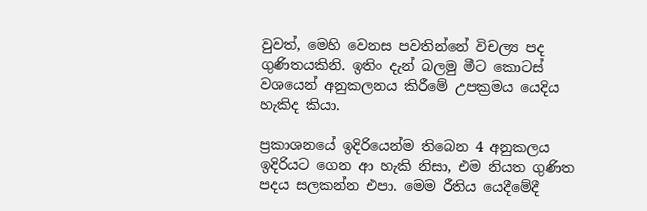වුවත්, මෙහි වෙනස පවතින්නේ විචල්‍ය පද ගුණිතයකිනි. ඉතිං දැන් බලමු මීට කොටස් වශයෙන් අනුකලනය කිරීමේ උපක්‍රමය යෙදිය හැකිද කියා.

ප්‍රකාශනයේ ඉදිරියෙන්ම තිබෙන 4 අනුකලය ඉදිරියට ගෙන ආ හැකි නිසා, එම නියත ගුණිත පදය සලකන්න එපා. මෙම රීතිය යෙදීමේදී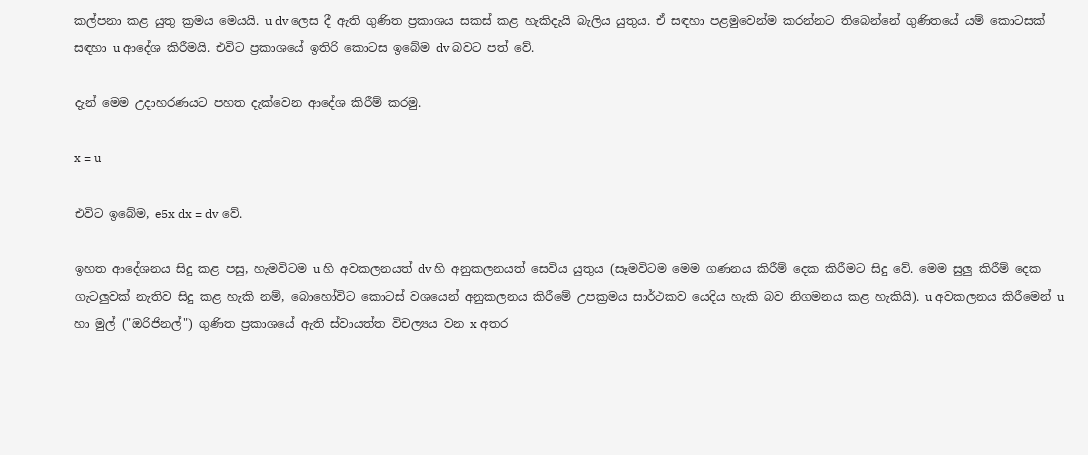කල්පනා කළ යුතු ක්‍රමය මෙයයි. u dv ලෙස දී ඇති ගුණිත ප්‍රකාශය සකස් කළ හැකිදැයි බැලිය යුතුය. ඒ සඳහා පළමුවෙන්ම කරන්නට තිබෙන්නේ ගුණිතයේ යම් කොටසක් සඳහා u ආදේශ කිරීමයි. එවිට ප්‍රකාශයේ ඉතිරි කොටස ඉබේම dv බවට පත් වේ.

දැන් මෙම උදාහරණයට පහත දැක්වෙන ආදේශ කිරීම් කරමු.

x = u

එවිට ඉබේම, e5x dx = dv වේ.

ඉහත ආදේශනය සිදු කළ පසු, හැමවිටම u හි අවකලනයත් dv හි අනුකලනයත් සෙවිය යුතුය (සෑමවිටම මෙම ගණනය කිරීම් දෙක කිරීමට සිදු වේ. මෙම සුලු කිරීම් දෙක ගැටලුවක් නැතිව සිදු කළ හැකි නම්, බොහෝවිට කොටස් වශයෙන් අනුකලනය කිරීමේ උපක්‍රමය සාර්ථකව යෙදිය හැකි බව නිගමනය කළ හැකියි). u අවකලනය කිරීමෙන් u හා මුල් ("ඔරිජිනල්") ගුණිත ප්‍රකාශයේ ඇති ස්වායත්ත විචල්‍යය වන x අතර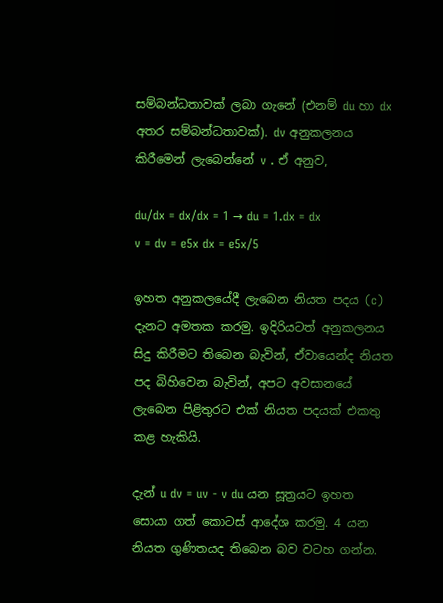සම්බන්ධතාවක් ලබා ගැනේ (එනම් du හා dx අතර සම්බන්ධතාවක්). dv අනුකලනය කිරීමෙන් ලැබෙන්නේ v . ඒ අනුව,

du/dx = dx/dx = 1 → du = 1.dx = dx
v = dv = e5x dx = e5x/5

ඉහත අනුකලයේදී ලැබෙන නියත පදය (c) දැනට අමතක කරමු. ඉදිරියටත් අනුකලනය සිදු කිරීමට තිබෙන බැවින්, ඒවායෙන්ද නියත පද බිහිවෙන බැවින්, අපට අවසානයේ ලැබෙන පිළිතුරට එක් නියත පදයක් එකතු කළ හැකියි.

දැන් u dv = uv - v du යන සූත්‍රයට ඉහත සොයා ගත් කොටස් ආදේශ කරමු. 4 යන නියත ගුණිතයද තිබෙන බව වටහ ගන්න.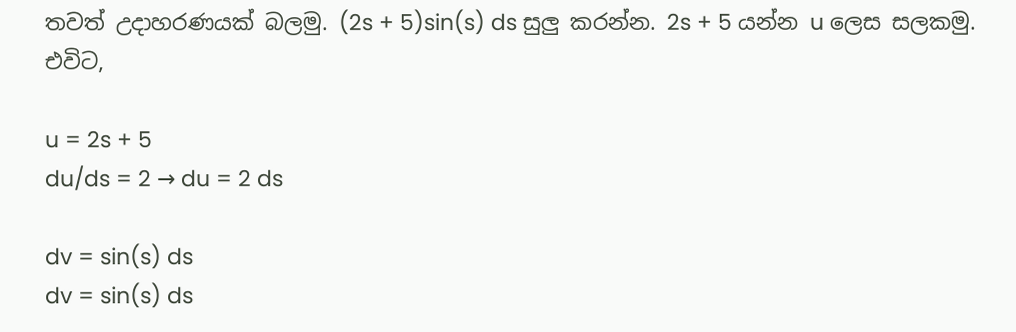තවත් උදාහරණයක් බලමු. (2s + 5)sin(s) ds සුලු කරන්න. 2s + 5 යන්න u ලෙස සලකමු. එවිට,

u = 2s + 5
du/ds = 2 → du = 2 ds

dv = sin(s) ds
dv = sin(s) ds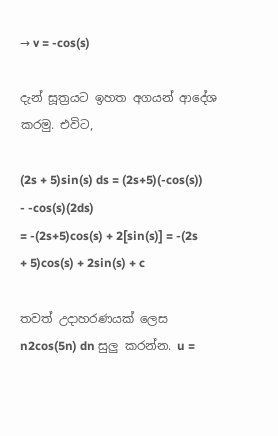→ v = -cos(s)

දැන් සූත්‍රයට ඉහත අගයන් ආදේශ කරමු. එවිට,

(2s + 5)sin(s) ds = (2s+5)(-cos(s)) - -cos(s)(2ds)
= -(2s+5)cos(s) + 2[sin(s)] = -(2s + 5)cos(s) + 2sin(s) + c

තවත් උදාහරණයක් ලෙස n2cos(5n) dn සුලු කරන්න. u =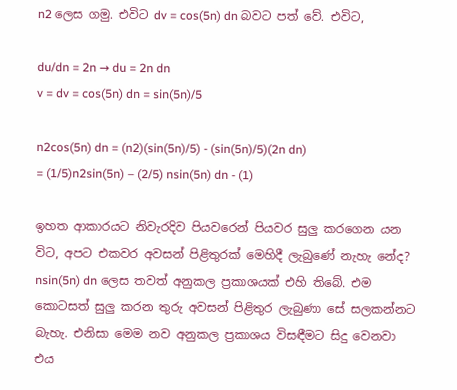n2 ලෙස ගමු. එවිට dv = cos(5n) dn බවට පත් වේ. එවිට,

du/dn = 2n → du = 2n dn
v = dv = cos(5n) dn = sin(5n)/5

n2cos(5n) dn = (n2)(sin(5n)/5) - (sin(5n)/5)(2n dn)
= (1/5)n2sin(5n) – (2/5) nsin(5n) dn - (1)

ඉහත ආකාරයට නිවැරදිව පියවරෙන් පියවර සුලු කරගෙන යන විට, අපට එකවර අවසන් පිළිතුරක් මෙහිදී ලැබුණේ නැහැ නේද? nsin(5n) dn ලෙස තවත් අනුකල ප්‍රකාශයක් එහි තිබේ. එම කොටසත් සුලු කරන තුරු අවසන් පිළිතුර ලැබුණා සේ සලකන්නට බැහැ. එනිසා මෙම නව අනුකල ප්‍රකාශය විසඳීමට සිදු වෙනවා එය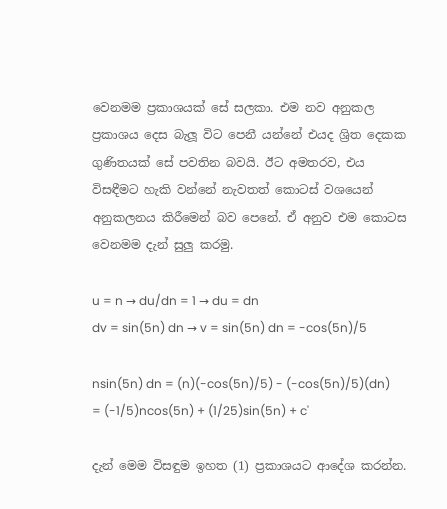වෙනමම ප්‍රකාශයක් සේ සලකා. එම නව අනුකල ප්‍රකාශය දෙස බැලූ විට පෙනී යන්නේ එයද ශ්‍රිත දෙකක ගුණිතයක් සේ පවතින බවයි. ඊට අමතරව, එය විසඳීමට හැකි වන්නේ නැවතත් කොටස් වශයෙන් අනුකලනය කිරීමෙන් බව පෙනේ. ඒ අනුව එම කොටස වෙනමම දැන් සුලු කරමු.

u = n → du/dn = 1 → du = dn
dv = sin(5n) dn → v = sin(5n) dn = -cos(5n)/5

nsin(5n) dn = (n)(-cos(5n)/5) - (-cos(5n)/5)(dn)
= (-1/5)ncos(5n) + (1/25)sin(5n) + c'

දැන් මෙම විසඳුම ඉහත (1) ප්‍රකාශයට ආදේශ කරන්න.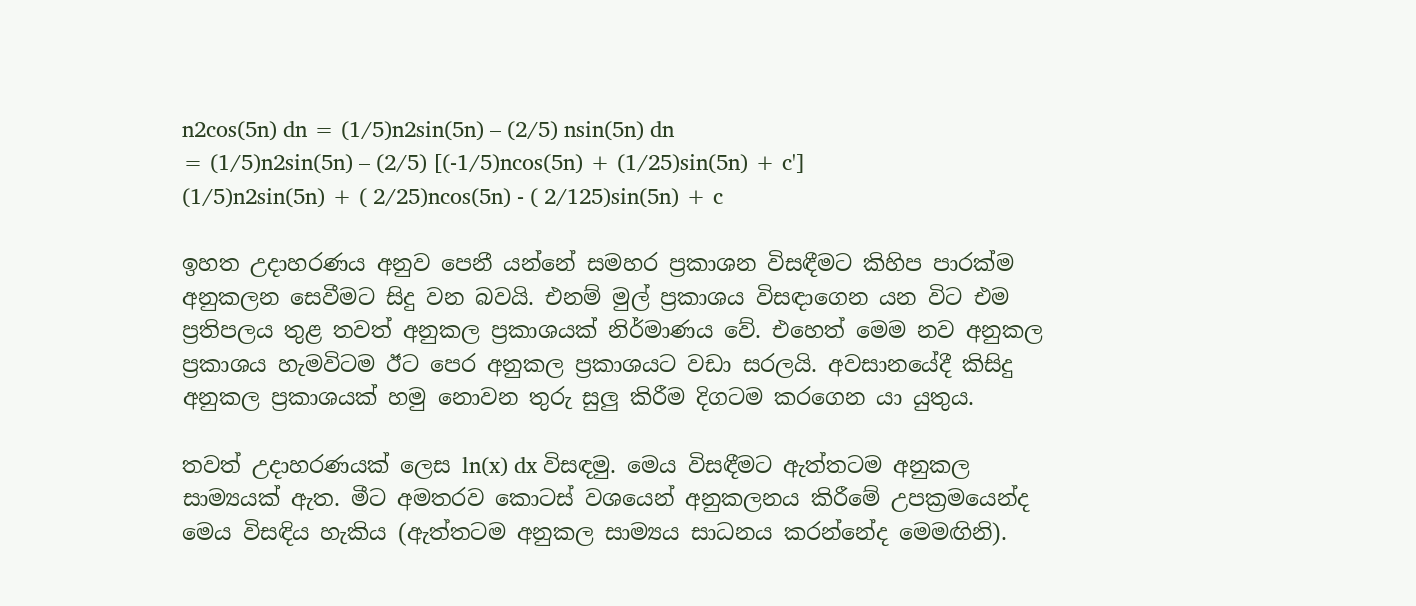n2cos(5n) dn = (1/5)n2sin(5n) – (2/5) nsin(5n) dn
= (1/5)n2sin(5n) – (2/5) [(-1/5)ncos(5n) + (1/25)sin(5n) + c']
(1/5)n2sin(5n) + ( 2/25)ncos(5n) - ( 2/125)sin(5n) + c

ඉහත උදාහරණය අනුව පෙනී යන්නේ සමහර ප්‍රකාශන විසඳීමට කිහිප පාරක්ම අනුකලන සෙවීමට සිදු වන බවයි. එනම් මුල් ප්‍රකාශය විසඳාගෙන යන විට එම ප්‍රතිපලය තුළ තවත් අනුකල ප්‍රකාශයක් නිර්මාණය වේ. එහෙත් මෙම නව අනුකල ප්‍රකාශය හැමවිටම ඊට පෙර අනුකල ප්‍රකාශයට වඩා සරලයි. අවසානයේදී කිසිදු අනුකල ප්‍රකාශයක් හමු නොවන තුරු සුලු කිරීම දිගටම කරගෙන යා යුතුය.

තවත් උදාහරණයක් ලෙස ln(x) dx විසඳමු. මෙය විසඳීමට ඇත්තටම අනුකල සාම්‍යයක් ඇත. මීට අමතරව කොටස් වශයෙන් අනුකලනය කිරීමේ උපක්‍රමයෙන්ද මෙය විසඳිය හැකිය (ඇත්තටම අනුකල සාම්‍යය සාධනය කරන්නේද මෙමඟිනි).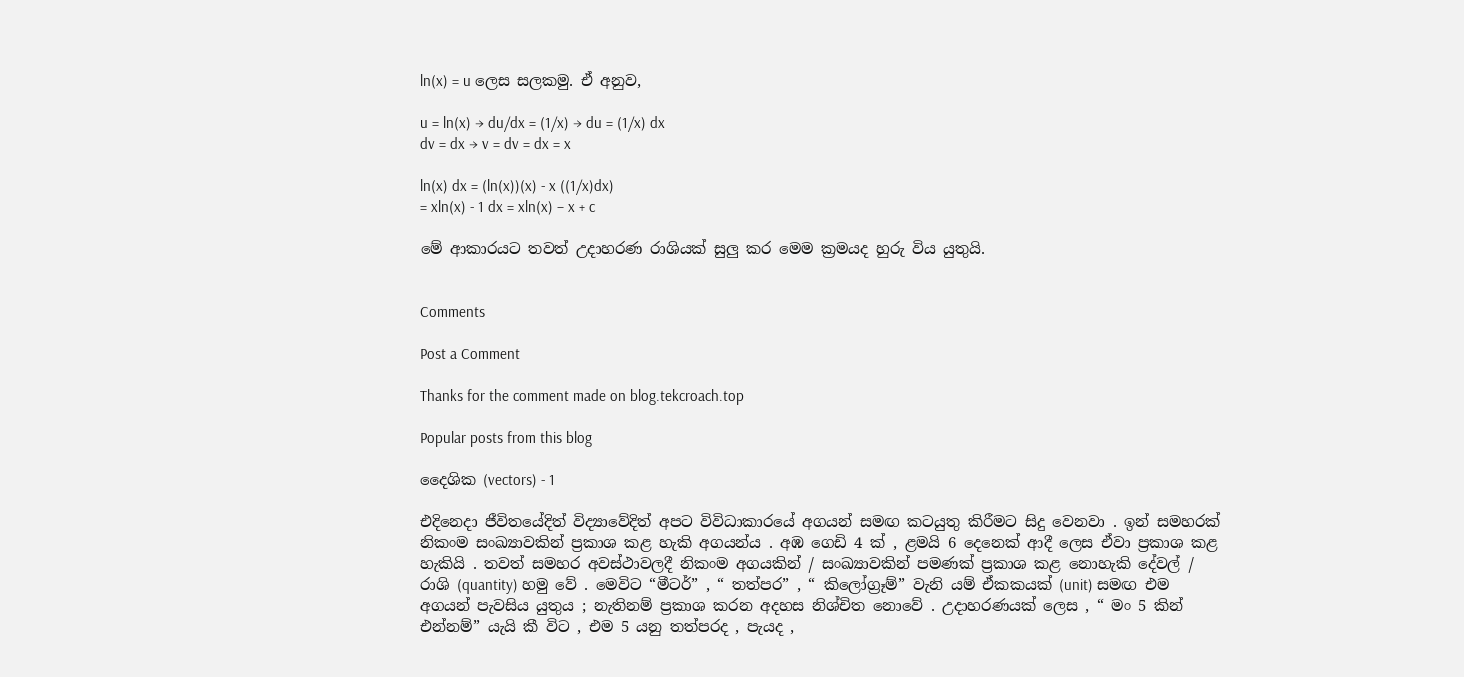ln(x) = u ලෙස සලකමු. ඒ අනුව,

u = ln(x) → du/dx = (1/x) → du = (1/x) dx
dv = dx → v = dv = dx = x

ln(x) dx = (ln(x))(x) - x ((1/x)dx)
= xln(x) - 1 dx = xln(x) – x + c

මේ ආකාරයට තවත් උදාහරණ රාශියක් සුලු කර මෙම ක්‍රමයද හුරු විය යුතුයි.


Comments

Post a Comment

Thanks for the comment made on blog.tekcroach.top

Popular posts from this blog

දෛශික (vectors) - 1

එදිනෙදා ජීවිතයේදිත් විද්‍යාවේදිත් අපට විවිධාකාරයේ අගයන් සමඟ කටයුතු කිරීමට සිදු වෙනවා . ඉන් සමහරක් නිකංම සංඛ්‍යාවකින් ප්‍රකාශ කළ හැකි අගයන්ය . අඹ ගෙඩි 4 ක් , ළමයි 6 දෙනෙක් ආදී ලෙස ඒවා ප්‍රකාශ කළ හැකියි . තවත් සමහර අවස්ථාවලදී නිකංම අගයකින් / සංඛ්‍යාවකින් පමණක් ප්‍රකාශ කළ නොහැකි දේවල් / රාශි (quantity) හමු වේ . මෙවිට “මීටර්” , “ තත්පර” , “ කිලෝග්‍රෑම්” වැනි යම් ඒකකයක් (unit) සමඟ එම අගයන් පැවසිය යුතුය ; නැතිනම් ප්‍රකාශ කරන අදහස නිශ්චිත නොවේ . උදාහරණයක් ලෙස , “ මං 5 කින් එන්නම්” යැයි කී විට , එම 5 යනු තත්පරද , පැයද ,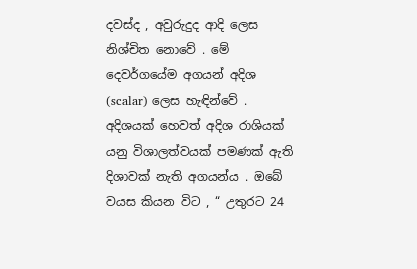දවස්ද , අවුරුදුද ආදි ලෙස නිශ්චිත නොවේ . මේ දෙවර්ගයේම අගයන් අදිශ (scalar) ලෙස හැඳින්වේ . අදිශයක් හෙවත් අදිශ රාශියක් යනු විශාලත්වයක් පමණක් ඇති දිශාවක් නැති අගයන්ය . ඔබේ වයස කියන විට , “ උතුරට 24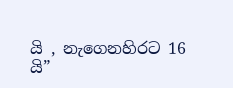යි , නැගෙනහිරට 16 යි”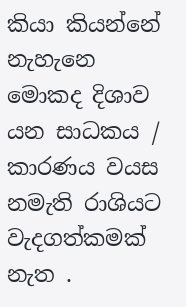කියා කියන්නේ නැහැනෙ මොකද දිශාව යන සාධකය / කාරණය වයස නමැති රාශියට වැදගත්කමක් නැත .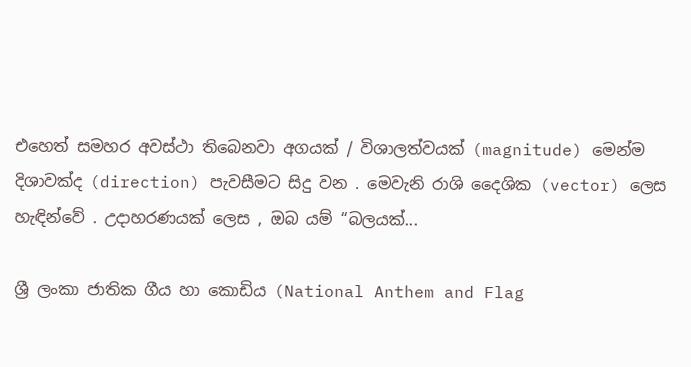එහෙත් සමහර අවස්ථා තිබෙනවා අගයක් / විශාලත්වයක් (magnitude) මෙන්ම දිශාවක්ද (direction) පැවසීමට සිදු වන . මෙවැනි රාශි දෛශික (vector) ලෙස හැඳින්වේ . උදාහරණයක් ලෙස , ඔබ යම් “බලයක්...

ශ්‍රී ලංකා ජාතික ගීය හා කොඩිය (National Anthem and Flag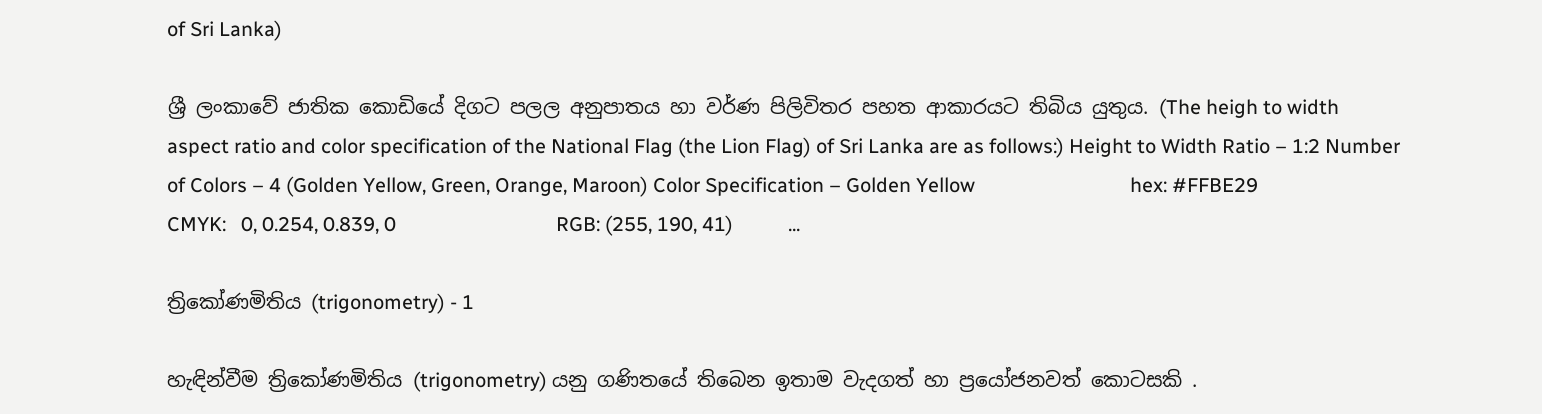of Sri Lanka)

ශ්‍රී ලංකාවේ ජාතික කොඩියේ දිගට පලල අනුපාතය හා වර්ණ පිලිවිතර පහත ආකාරයට තිබිය යුතුය. (The heigh to width aspect ratio and color specification of the National Flag (the Lion Flag) of Sri Lanka are as follows:) Height to Width Ratio – 1:2 Number of Colors – 4 (Golden Yellow, Green, Orange, Maroon) Color Specification – Golden Yellow                               hex: #FFBE29                               CMYK:   0, 0.254, 0.839, 0                                RGB: (255, 190, 41)           ...

ත්‍රිකෝණමිතිය (trigonometry) - 1

හැඳින්වීම ත්‍රිකෝණමිතිය (trigonometry) යනු ගණිතයේ තිබෙන ඉතාම වැදගත් හා ප්‍රයෝජනවත් කොටසකි .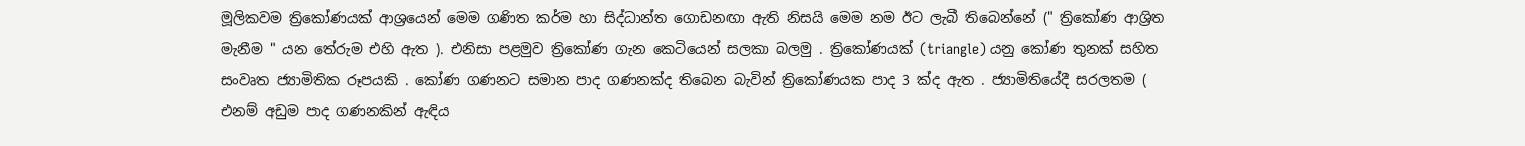මූලිකවම ත්‍රිකෝණයක් ආශ්‍රයෙන් මෙම ගණිත කර්ම හා සිද්ධාන්ත ගොඩනඟා ඇති නිසයි මෙම නම ඊට ලැබී තිබෙන්නේ (" ත්‍රිකෝණ ආශ්‍රිත මැනීම " යන තේරුම එහි ඇත ). එනිසා පළමුව ත්‍රිකෝණ ගැන කෙටියෙන් සලකා බලමු . ත්‍රිකෝණයක් (triangle) යනු කෝණ තුනක් සහිත සංවෘත ජ්‍යාමිතික රූපයකි . කෝණ ගණනට සමාන පාද ගණනක්ද තිබෙන බැවින් ත්‍රිකෝණයක පාද 3 ක්ද ඇත . ජ්‍යාමිතියේදී සරලතම ( එනම් අඩුම පාද ගණනකින් ඇඳිය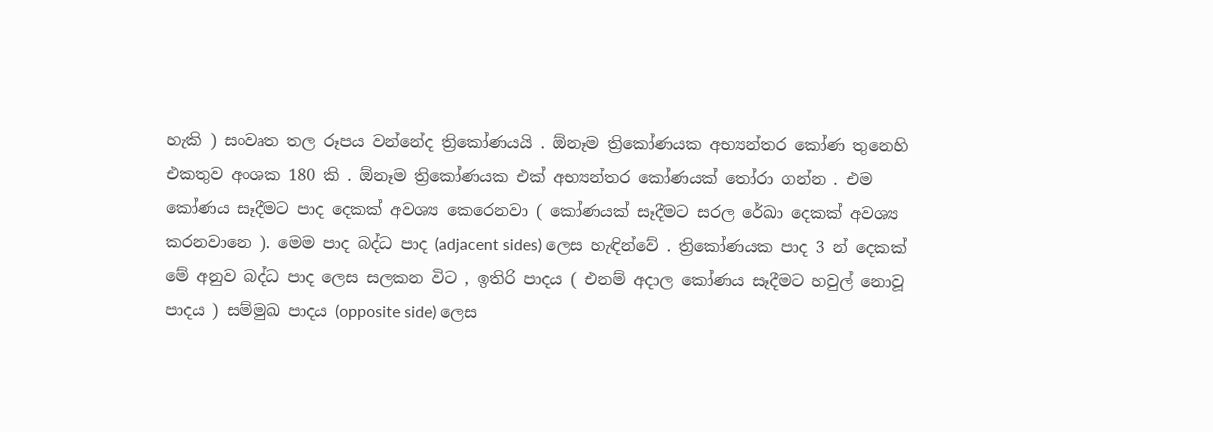හැකි ) සංවෘත තල රූපය වන්නේද ත්‍රිකෝණයයි . ඕනෑම ත්‍රිකෝණයක අභ්‍යන්තර කෝණ තුනෙහි එකතුව අංශක 180 කි . ඕනෑම ත්‍රිකෝණයක එක් අභ්‍යන්තර කෝණයක් තෝරා ගන්න . එම කෝණය සෑදීමට පාද දෙකක් අවශ්‍ය කෙරෙනවා ( කෝණයක් සෑදීමට සරල රේඛා දෙකක් අවශ්‍ය කරනවානෙ ). මෙම පාද බද්ධ පාද (adjacent sides) ලෙස හැඳින්වේ . ත්‍රිකෝණයක පාද 3 න් දෙකක් මේ අනුව බද්ධ පාද ලෙස සලකන විට , ඉතිරි පාදය ( එනම් අදාල කෝණය සෑදීමට හවුල් නොවූ පාදය ) සම්මුඛ පාදය (opposite side) ලෙස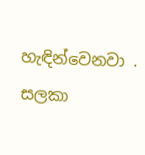හැඳින්වෙනවා . සලකා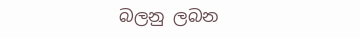බලනු ලබන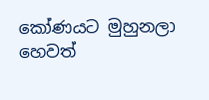කෝණයට මුහුනලා හෙවත්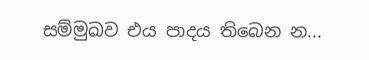සම්මුඛව එය පාදය තිබෙන න...